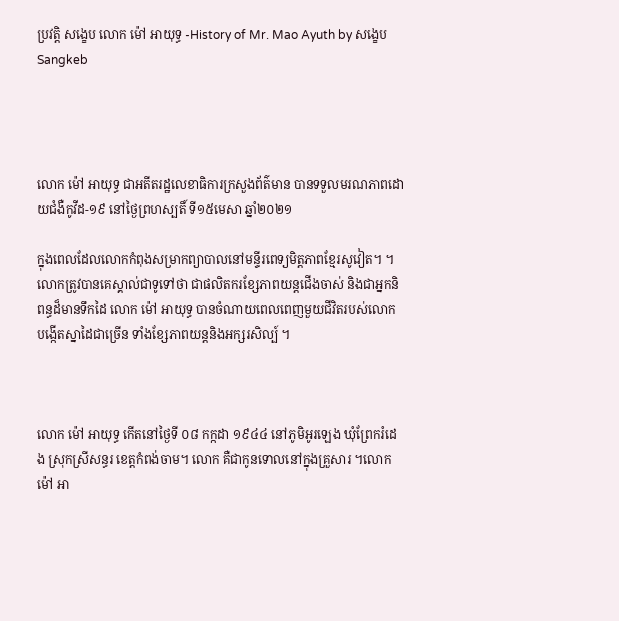ប្រវត្តិ សង្ខេប លោក ម៉ៅ អាយុទ្ធ -History of Mr. Mao Ayuth by សង្ខេប Sangkeb




លោក ម៉ៅ អាយុទ្ធ ជាអតីតរដ្ឋលេខាធិការក្រសួងព័ត៌មាន បានទទួលមរណភាពដោយជំងឺកូវីដ-១៩ នៅថ្ងៃព្រហស្បតិ៍ ទី១៥មេសា ឆ្នាំ២០២១

ក្នុងពេលដែលលោកកំពុងសម្រាកព្យាបាលនៅមន្ទីរពេទ្យមិត្តភាពខ្មែរសូវៀត។ ។ លោកត្រូវបានគេស្គាល់ជាទូទៅថា ជាផលិតករខ្សែភាពយន្តជើងចាស់ និងជាអ្នកនិពន្ធដ៏មានទឹកដៃ លោក ម៉ៅ អាយុទ្ធ បានចំណាយពេលពេញមួយជីវិតរបស់លោក បង្កើតស្នាដៃជាច្រើន ទាំងខ្សែភាពយន្តនិងអក្សរសិល្ប៍ ។



លោក ម៉ៅ អាយុទ្ធ កើតនៅថ្ងៃទី ០៨ កក្កដា ១៩៤៤ នៅភូមិអូរឡេង ឃុំព្រែករំដេង ស្រុកស្រីសន្ធរ ខេត្តកំពង់ចាម។ លោក គឺជាកូនទោលនៅក្នុងគ្រួសារ ។លោក ម៉ៅ អា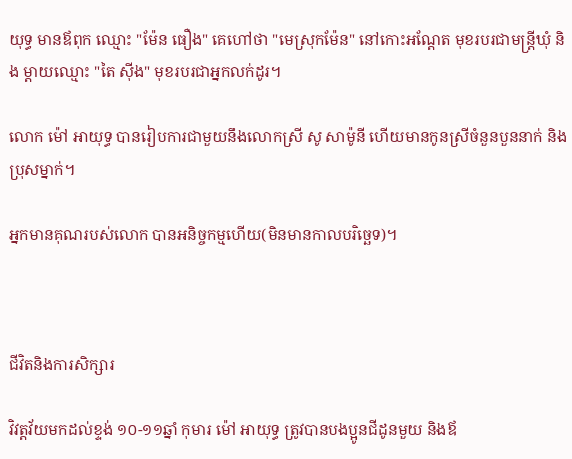យុទ្ធ មានឪពុក ឈ្មោះ "ម៉ែន ធឿង" គេហៅថា "មេស្រុកម៉ែន" នៅកោះអណ្ដែត មុខរបរជាមន្ត្រីឃុំ និង ម្ដាយឈ្មោះ "តៃ ស៊ីង" មុខរបរជាអ្នកលក់ដូរ។

លោក ម៉ៅ អាយុទ្ធ បានរៀបការជាមួយនឹងលោកស្រី សូ សាម៉ូនី ហើយមានកូនស្រីចំនួនបួននាក់ និងប្រុសម្នាក់។

អ្នកមានគុណរបស់លោក បានអនិច្ចកម្មហើយ(មិនមានកាលបរិច្ឆេទ)។



ជីវិតនិងការសិក្សារ

វិវត្តវ័យមកដល់ខ្ទង់ ១០-១១ឆ្នាំ កុមារ ម៉ៅ អាយុទ្ធ ត្រូវបានបងប្អូនជីដូនមួយ និងឪ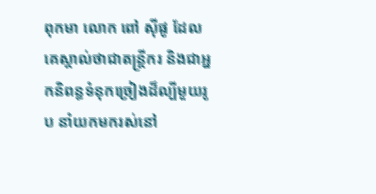ពុកមា លោក ពៅ ស៊ីផូ ដែលគេស្គាល់ថាជាតន្ត្រីករ និងជាអ្នកនិពន្ធទំនុកច្រៀងដ៏ល្បីមួយរូប នាំយកមករស់នៅ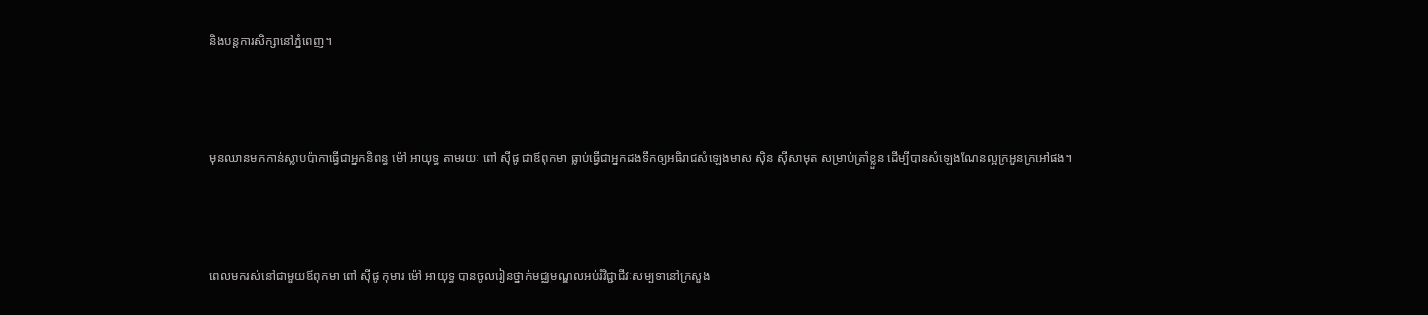និងបន្តការសិក្សានៅភ្នំពេញ។



មុនឈានមកកាន់ស្លាបប៉ាកាធ្វើជាអ្នកនិពន្ធ ម៉ៅ អាយុទ្ធ តាមរយៈ ពៅ ស៊ីផូ ជាឪពុកមា ធ្លាប់ធ្វើជាអ្នកដងទឹកឲ្យអធិរាជសំឡេងមាស ស៊ិន ស៊ីសាមុត សម្រាប់ត្រាំខ្លួន ដើម្បីបានសំឡេងណែនល្អក្រអួនក្រអៅផង។



ពេលមករស់នៅជាមួយឪពុកមា ពៅ ស៊ីផូ កុមារ ម៉ៅ អាយុទ្ធ បានចូលរៀនថ្នាក់មជ្ឈមណ្ឌលអប់រំវិជ្ជាជីវៈសម្បទានៅក្រសួង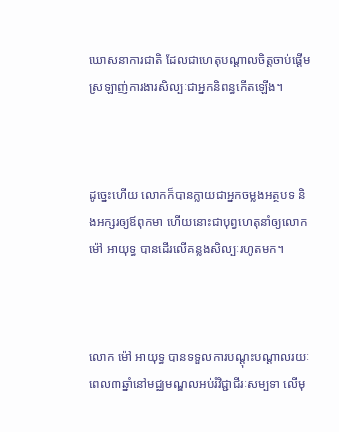ឃោសនាការជាតិ ដែលជាហេតុបណ្ដាលចិត្តចាប់ផ្ដើមស្រឡាញ់ការងារសិល្បៈជាអ្នកនិពន្ធកើតឡើង។



ដូច្នេះហើយ លោកក៏បានក្លាយជាអ្នកចម្លងអត្ថបទ និងអក្សរឲ្យឪពុកមា ហើយនោះជាបុព្វហេតុនាំឲ្យលោក ម៉ៅ អាយុទ្ធ បានដើរលើគន្លងសិល្បៈរហូតមក។



លោក ម៉ៅ អាយុទ្ធ បានទទួលការបណ្ដុះបណ្ដាលរយៈពេល៣ឆ្នាំនៅមជ្ឈមណ្ឌលអប់រំវិជ្ជាជីរៈសម្បទា លើមុ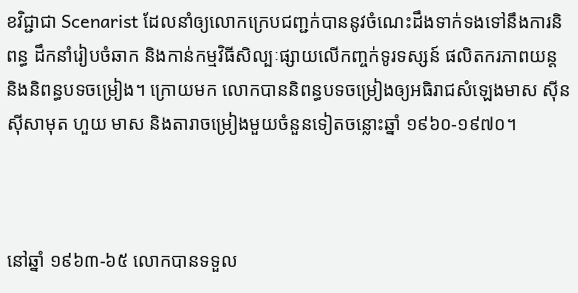ខវិជ្ជាជា Scenarist ដែលនាំឲ្យលោកក្រេបជញ្ជក់បាននូវចំណេះដឹងទាក់ទងទៅនឹងការនិពន្ធ ដឹកនាំរៀបចំឆាក និងកាន់កម្មវិធីសិល្បៈផ្សាយលើកញ្ចក់ទូរទស្សន៍ ផលិតករភាពយន្ត និងនិពន្ធបទចម្រៀង។ ក្រោយមក លោកបាននិពន្ធបទចម្រៀងឲ្យអធិរាជសំឡេងមាស ស៊ីន ស៊ីសាមុត ហួយ មាស និងតារាចម្រៀងមួយចំនួនទៀតចន្លោះឆ្នាំ ១៩៦០-១៩៧០។



នៅឆ្នាំ ១៩៦៣-៦៥ លោកបានទទួល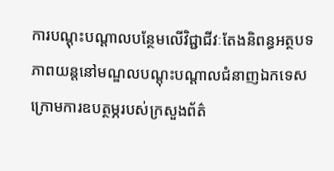ការបណ្ដុះបណ្ដាលបន្ថែមលើវិជ្ជាជីវៈតែងនិពន្ធអត្ថបទភាពយន្តនៅមណ្ឌលបណ្ដុះបណ្ដាលជំនាញឯកទេស ក្រោមការឧបត្ថម្ភរបស់ក្រសួងព័ត៌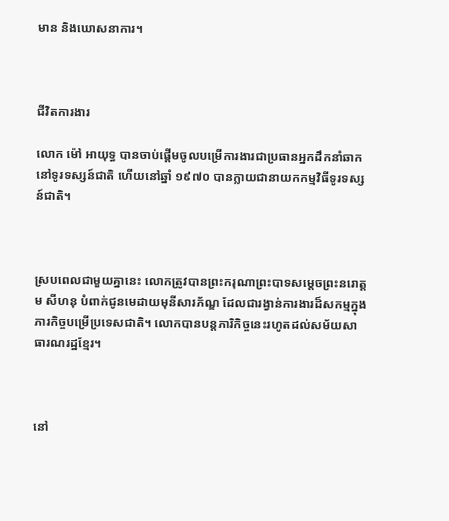មាន និងឃោសនាការ។



ជីវិតការងារ

លោក ម៉ៅ អាយុទ្ធ បានចាប់ផ្ដើមចូលបម្រើការងារជាប្រធានអ្នកដឹកនាំឆាកនៅទូរទស្សន៍ជាតិ ហើយនៅឆ្នាំ ១៩៧០ បានក្លាយជានាយកកម្មវិធីទូរទស្សន៍ជាតិ។



ស្របពេលជាមួយគ្នានេះ លោកត្រូវបានព្រះករុណាព្រះបាទសម្ដេចព្រះនរោត្តម សីហនុ បំពាក់ជូនមេដាយមុនីសារភ័ណ្ឌ ដែលជារង្វាន់ការងារដ៏សកម្មក្នុងភារកិច្ចបម្រើប្រទេសជាតិ។ លោកបានបន្តភារិកិច្ចនេះរហូតដល់សម័យសាធារណរដ្ឋខ្មែរ។



នៅ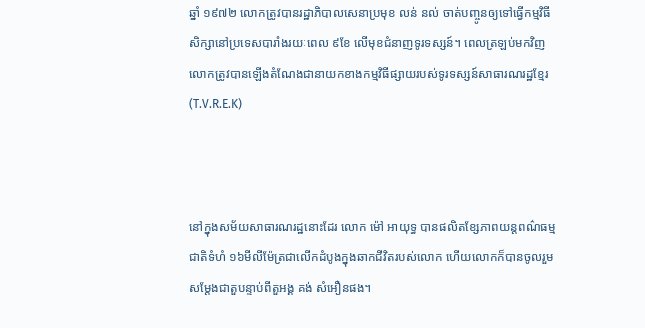ឆ្នាំ ១៩៧២ លោកត្រូវបានរដ្ឋាភិបាលសេនាប្រមុខ លន់ នល់ ចាត់បញ្ចូនឲ្យទៅធ្វើកម្មវិធីសិក្សានៅប្រទេសបារាំងរយៈពេល ៩ខែ លើមុខជំនាញទូរទស្សន៍។ ពេលត្រឡប់មកវិញ លោកត្រូវបានឡើងតំណែងជានាយកខាងកម្មវិធីផ្សាយរបស់ទូរទស្សន៍សាធារណរដ្ឋខ្មែរ(T.V.R.E.K)



នៅក្នុងសម័យសាធារណរដ្ឋនោះដែរ លោក ម៉ៅ អាយុទ្ធ បានផលិតខ្សែភាពយន្តពណ៌ធម្មជាតិទំហំ ១៦មីលីម៉ែត្រជាលើកដំបូងក្នុងឆាកជីវិតរបស់លោក ហើយលោកក៏បានចូលរួមសម្ដែងជាតួបន្ទាប់ពីតួអង្គ គង់ សំអឿនផង។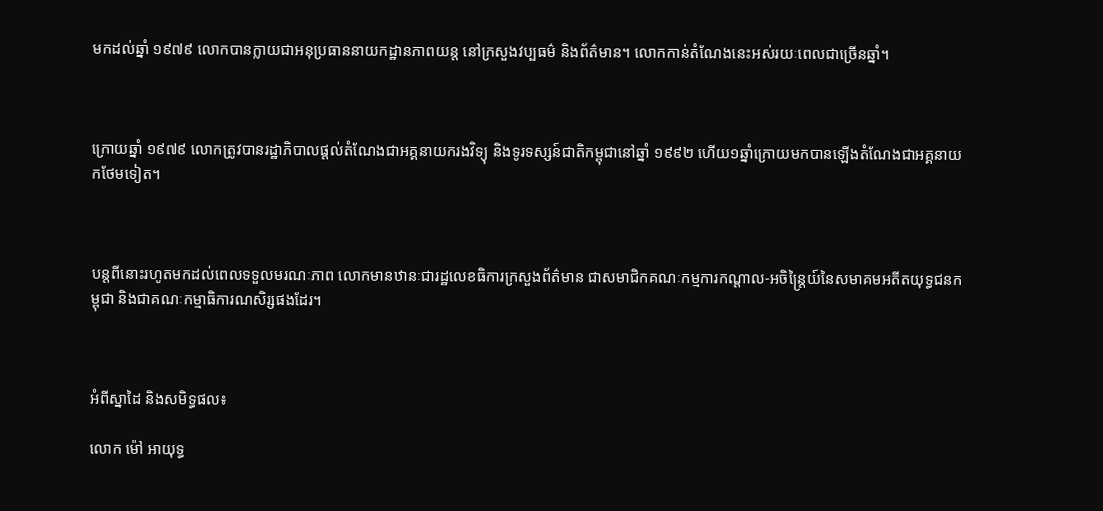មកដល់ឆ្នាំ ១៩៧៩ លោកបានក្លាយជាអនុប្រធាននាយកដ្ឋានភាពយន្ត នៅក្រសួងវប្បធម៌ និងព័ត៌មាន។ លោកកាន់តំណែងនេះអស់រយៈពេលជាច្រើនឆ្នាំ។



ក្រោយឆ្នាំ ១៩៧៩ លោកត្រូវបានរដ្ឋាភិបាលផ្ដល់តំណែងជាអគ្គនាយករងវិទ្យុ និងទូរទស្សន៍ជាតិកម្ពុជានៅឆ្នាំ ១៩៩២ ហើយ១ឆ្នាំក្រោយមកបានឡើងតំណែងជាអគ្គនាយកថែមទៀត។



បន្តពីនោះរហូតមកដល់ពេលទទួលមរណៈភាព លោកមានឋានៈជារដ្ឋលេខធិការក្រសួងព័ត៌មាន ជាសមាជិកគណៈកម្មការកណ្ដាល-អចិន្ត្រៃយ៍នៃសមាគមអតីតយុទ្ធជនកម្ពុជា និងជាគណៈកម្មាធិការណសិរ្សផងដែរ។



អំពីស្នាដៃ និងសមិទ្ធផល៖

លោក ម៉ៅ អាយុទ្ធ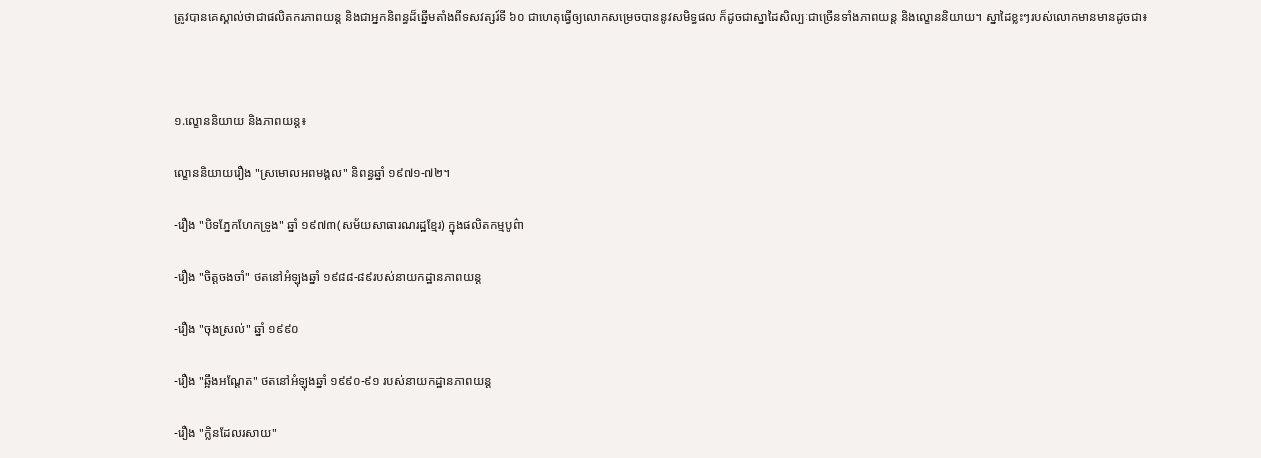ត្រូវបានគេស្គាល់ថាជាផលិតករភាពយន្ត និងជាអ្នកនិពន្ធដ៏ឆ្នើមតាំងពីទសវត្សរ៍ទី ៦០ ជាហេតុធ្វើឲ្យលោកសម្រេចបាននូវសមិទ្ធផល ក៏ដូចជាស្នាដៃសិល្បៈជាច្រើនទាំងភាពយន្ត និងល្ខោននិយាយ។ ស្នាដៃខ្លះៗរបស់លោកមានមានដូចជា៖



១.ល្ខោននិយាយ និងភាពយន្ត៖

ល្ខោននិយាយរឿង "ស្រមោលអពមង្គល" និពន្ធឆ្នាំ ១៩៧១-៧២។

-រឿង "បិទភ្នែកហែកទ្រូង" ឆ្នាំ ១៩៧៣(សម័យសាធារណរដ្ឋខ្មែរ) ក្នុងផលិតកម្មបូព៌ា

-រឿង "ចិត្តចងចាំ" ថតនៅអំឡុងឆ្នាំ ១៩៨៨-៨៩របស់នាយកដ្ឋានភាពយន្ត

-រឿង "ចុងស្រល់" ឆ្នាំ ១៩៩០

-រឿង "ឆ្អឹងអណ្ដែត" ថតនៅអំឡុងឆ្នាំ ១៩៩០-៩១ របស់នាយកដ្ឋានភាពយន្ត

-រឿង "ក្លិនដែលរសាយ"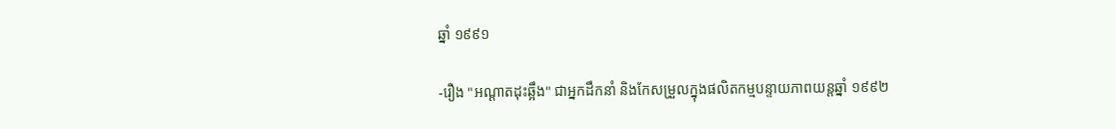ឆ្នាំ ១៩៩១

-រឿង "អណ្ដាតដុះឆ្អឹង" ជាអ្នកដឹកនាំ និងកែសម្រួលក្នុងផលិតកម្មបន្ទាយភាពយន្តឆ្នាំ ១៩៩២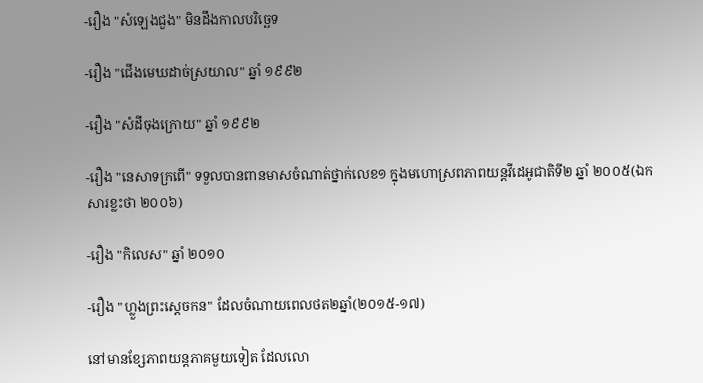-រឿង "សំឡេងជួង" មិនដឹងកាលបរិច្ឆេទ

-រឿង "ជើងមេឃដាច់ស្រយាល" ឆ្នាំ ១៩៩២

-រឿង "សំដីចុងក្រោយ" ឆ្នាំ ១៩៩២

-រឿង "នេសាទក្រពើ" ទទួលបានពានមាសចំណាត់ថ្នាក់លេខ១ ក្នុងមហោស្រពភាពយន្តវីដេអូជាតិទី២ ឆ្នាំ ២០០៥(ឯកសារខ្លះថា ២០០៦)

-រឿង "កិលេស" ឆ្នាំ ២០១០

-រឿង "ហ្លួងព្រះស្ដេចកន" ដែលចំណាយពេលថត២ឆ្នាំ(២០១៥-១៧)

នៅមានខ្សែភាពយន្តភាគមួយទៀត ដែលលោ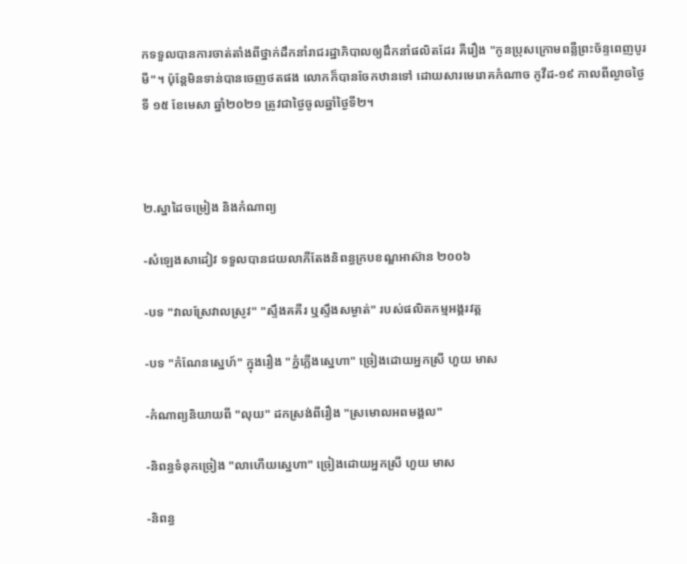កទទួលបានការចាត់តាំងពីថ្នាក់ដឹកនាំរាជរដ្ឋាភិបាលឲ្យដឹកនាំផលិតដែរ គឺរឿង "កូនប្រុសក្រោមពន្លឺព្រះច័ន្ទពេញបូរមី"។ ប៉ុន្តែមិនទាន់បានចេញថតផង លោកក៏បានចែកឋានទៅ ដោយសារមេរោគកំណាច កូវីដ-១៩ កាលពីល្ងាចថ្ងៃទី ១៥ ខែមេសា ឆ្នាំ២០២១ ត្រូវជាថ្ងៃចូលឆ្នាំថ្ងៃទី២។



២.ស្នាដៃចម្រៀង និងកំណាព្យ

-សំឡេងសាដៀវ ទទួលបានជយលាភីតែងនិពន្ធក្របខណ្ឌអាស៊ាន ២០០៦

-បទ "វាលស្រែវាលស្រូវ" "ស្ទឹងគគីរ ឬស្ទឹងសម្ងាត់" របស់ផលិតកម្មអង្គរវត្ត

-បទ "កំណែនស្នេហ៍" ក្នុងរឿង "ភ្នំភ្លើងស្នេហា" ច្រៀងដោយអ្នកស្រី ហួយ មាស

-កំណាព្យនិយាយពី "លុយ" ដកស្រង់ពីរឿង "ស្រមោលអពមង្គល"

-និពន្ធទំនុកច្រៀង "លាហើយស្នេហា" ច្រៀងដោយអ្នកស្រី ហួយ មាស

-និពន្ធ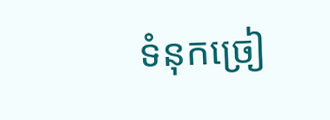ទំនុកច្រៀ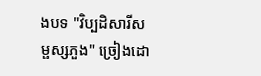ងបទ "វិប្បដិសារីសម្ផស្សភួង" ច្រៀងដោ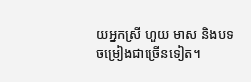យអ្នកស្រី ហួយ មាស និងបទចម្រៀងជាច្រើនទៀត។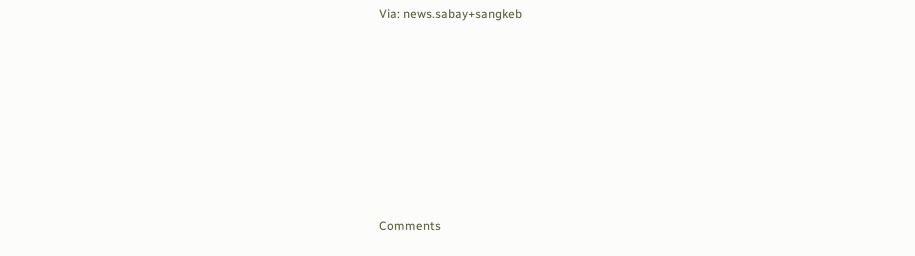Via: news.sabay+sangkeb













Comments